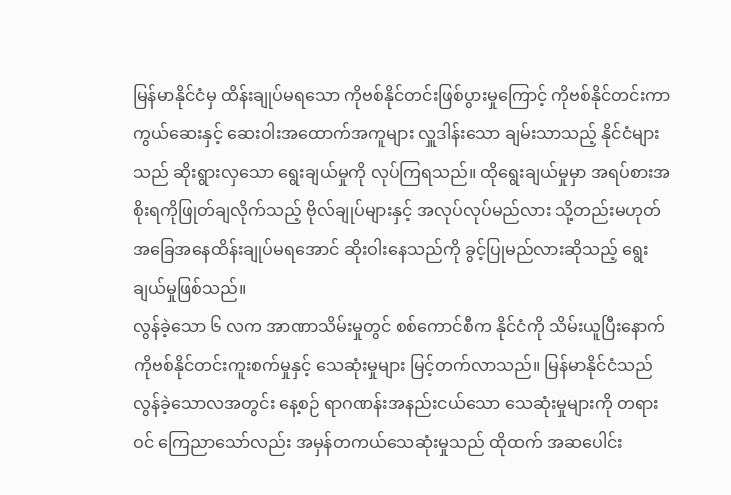မြန်မာနိုင်ငံမှ ထိန်းချုပ်မရသော ကိုဗစ်နိုင်တင်းဖြစ်ပွားမှုကြောင့် ကိုဗစ်နိုင်တင်းကာကွယ်ဆေးနှင့် ဆေးဝါးအထောက်အကူများ လှူဒါန်းသော ချမ်းသာသည့် နိုင်ငံများသည် ဆိုးရွားလှသော ရွေးချယ်မှုကို လုပ်ကြရသည်။ ထိုရွေးချယ်မှုမှာ အရပ်စားအစိုးရကိုဖြုတ်ချလိုက်သည့် ဗိုလ်ချုပ်များနှင့် အလုပ်လုပ်မည်လား သို့တည်းမဟုတ် အခြေအနေထိန်းချုပ်မရအောင် ဆိုးဝါးနေသည်ကို ခွင့်ပြုမည်လားဆိုသည့် ရွေးချယ်မှုဖြစ်သည်။
လွန်ခဲ့သော ၆ လက အာဏာသိမ်းမှုတွင် စစ်ကောင်စီက နိုင်ငံကို သိမ်းယူပြီးနောက် ကိုဗစ်နိုင်တင်းကူးစက်မှုနှင့် သေဆုံးမှုများ မြင့်တက်လာသည်။ မြန်မာနိုင်ငံသည် လွန်ခဲ့သောလအတွင်း နေ့စဉ် ရာဂဏန်းအနည်းငယ်သော သေဆုံးမှုများကို တရားဝင် ကြေညာသော်လည်း အမှန်တကယ်သေဆုံးမှုသည် ထိုထက် အဆပေါင်း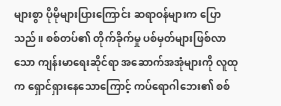များစွာ ပိုမိုများပြားကြောင်း ဆရာဝန်များက ပြောသည်။ စစ်တပ်၏ တိုက်ခိုက်မှု ပစ်မှတ်များဖြစ်လာသော ကျန်းမာရေးဆိုင်ရာ အဆောက်အအုံများကို လူထုက ရှောင်ရှားနေသောကြောင့် ကပ်ရောဂါဘေး၏ စစ်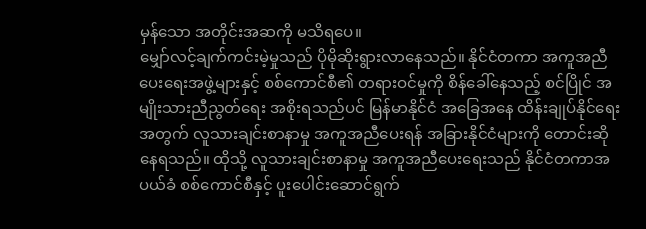မှန်သော အတိုင်းအဆကို မသိရပေ။
မျှော်လင့်ချက်ကင်းမဲ့မှုသည် ပိုမိုဆိုးရွားလာနေသည်။ နိုင်ငံတကာ အကူအညီပေးရေးအဖွဲ့များနှင့် စစ်ကောင်စီ၏ တရားဝင်မှုကို စိန်ခေါ်နေသည့် စင်ပြိုင် အမျိုးသားညီညွတ်ရေး အစိုးရသည်ပင် မြန်မာနိုင်ငံ အခြေအနေ ထိန်းချုပ်နိုင်ရေးအတွက် လူသားချင်းစာနာမှု အကူအညီပေးရန် အခြားနိုင်ငံများကို တောင်းဆိုနေရသည်။ ထိုသို့ လူသားချင်းစာနာမှု အကူအညီပေးရေးသည် နိုင်ငံတကာအပယ်ခံ စစ်ကောင်စီနှင့် ပူးပေါင်းဆောင်ရွက်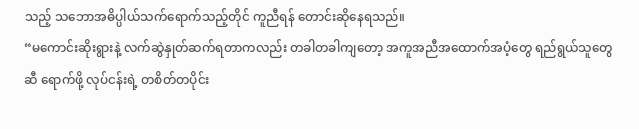သည့် သဘောအဓိပ္ပါယ်သက်ရောက်သည့်တိုင် ကူညီရန် တောင်းဆိုနေရသည်။
“မကောင်းဆိုးရွားနဲ့ လက်ဆွဲနှုတ်ဆက်ရတာကလည်း တခါတခါကျတော့ အကူအညီအထောက်အပံ့တွေ ရည်ရွယ်သူတွေဆီ ရောက်ဖို့ လုပ်ငန်းရဲ့ တစိတ်တပိုင်း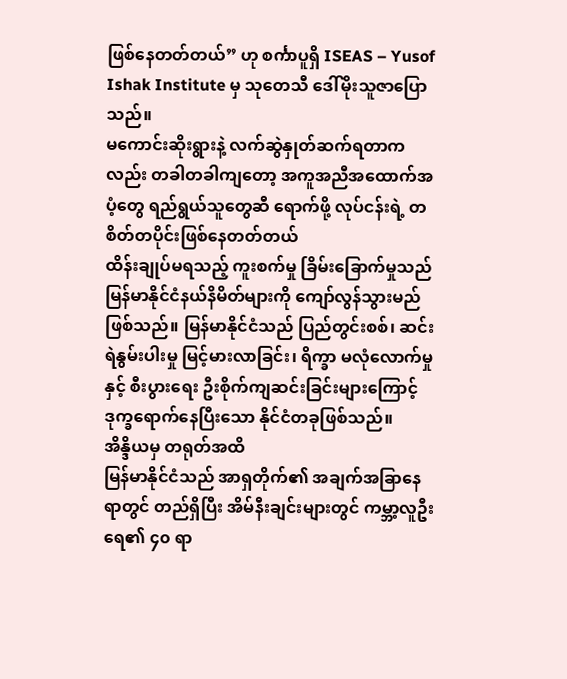ဖြစ်နေတတ်တယ်” ဟု စင်္ကာပူရှိ ISEAS – Yusof Ishak Institute မှ သုတေသီ ဒေါ်မိုးသူဇာပြောသည်။
မကောင်းဆိုးရွားနဲ့ လက်ဆွဲနှုတ်ဆက်ရတာကလည်း တခါတခါကျတော့ အကူအညီအထောက်အပံ့တွေ ရည်ရွယ်သူတွေဆီ ရောက်ဖို့ လုပ်ငန်းရဲ့ တစိတ်တပိုင်းဖြစ်နေတတ်တယ်
ထိန်းချုပ်မရသည့် ကူးစက်မှု ခြိမ်းခြောက်မှုသည် မြန်မာနိုင်ငံနယ်နိမိတ်များကို ကျော်လွန်သွားမည်ဖြစ်သည်။ မြန်မာနိုင်ငံသည် ပြည်တွင်းစစ်၊ ဆင်းရဲနွမ်းပါးမှု မြင့်မားလာခြင်း၊ ရိက္ခာ မလုံလောက်မှုနှင့် စီးပွားရေး ဦးစိုက်ကျဆင်းခြင်းများကြောင့် ဒုက္ခရောက်နေပြီးသော နိုင်ငံတခုဖြစ်သည်။
အိန္ဒိယမှ တရုတ်အထိ
မြန်မာနိုင်ငံသည် အာရှတိုက်၏ အချက်အခြာနေရာတွင် တည်ရှိပြီး အိမ်နီးချင်းများတွင် ကမ္ဘာ့လူဦးရေ၏ ၄၀ ရာ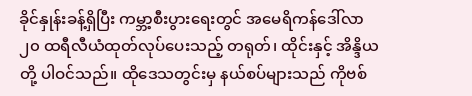ခိုင်နှုန်းခန့်ရှိပြီး ကမ္ဘာ့စီးပွားရေးတွင် အမေရိကန်ဒေါ်လာ ၂၀ ထရီလီယံထုတ်လုပ်ပေးသည့် တရုတ်၊ ထိုင်းနှင့် အိန္ဒိယတို့ ပါဝင်သည်။ ထိုဒေသတွင်းမှ နယ်စပ်များသည် ကိုဗစ်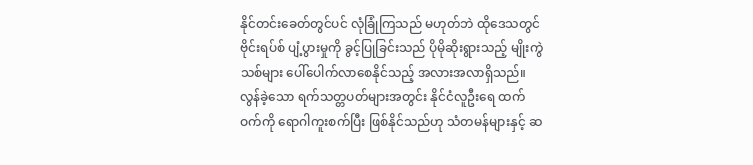နိုင်တင်းခေတ်တွင်ပင် လုံခြုံကြသည် မဟုတ်ဘဲ ထိုဒေသတွင် ဗိုင်းရပ်စ် ပျံ့ပွားမှုကို ခွင့်ပြုခြင်းသည် ပိုမိုဆိုးရွားသည့် မျိုးကွဲသစ်များ ပေါ်ပေါက်လာစေနိုင်သည့် အလားအလာရှိသည်။
လွန်ခဲ့သော ရက်သတ္တပတ်များအတွင်း နိုင်ငံလူဦးရေ ထက်ဝက်ကို ရောဂါကူးစက်ပြီး ဖြစ်နိုင်သည်ဟု သံတမန်များနှင့် ဆ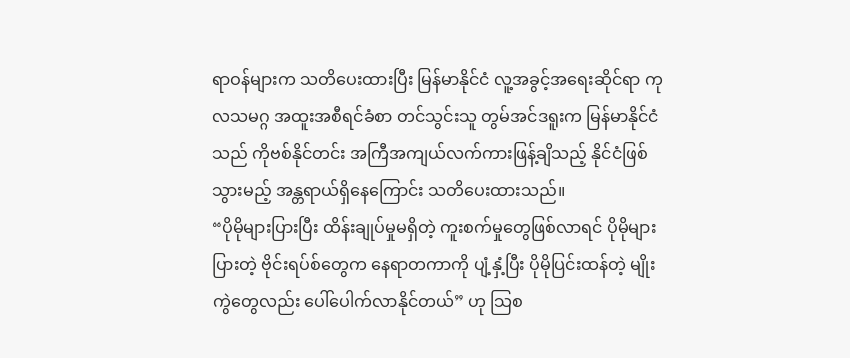ရာဝန်များက သတိပေးထားပြီး မြန်မာနိုင်ငံ လူ့အခွင့်အရေးဆိုင်ရာ ကုလသမဂ္ဂ အထူးအစီရင်ခံစာ တင်သွင်းသူ တွမ်အင်ဒရူးက မြန်မာနိုင်ငံသည် ကိုဗစ်နိုင်တင်း အကြီအကျယ်လက်ကားဖြန့်ချိသည့် နိုင်ငံဖြစ်သွားမည့် အန္တရာယ်ရှိနေကြောင်း သတိပေးထားသည်။
“ပိုမိုများပြားပြီး ထိန်းချုပ်မှုမရှိတဲ့ ကူးစက်မှုတွေဖြစ်လာရင် ပိုမိုများပြားတဲ့ ဗိုင်းရပ်စ်တွေက နေရာတကာကို ပျံ့နှံ့ပြီး ပိုမိုပြင်းထန်တဲ့ မျိုးကွဲတွေလည်း ပေါ်ပေါက်လာနိုင်တယ်” ဟု သြစ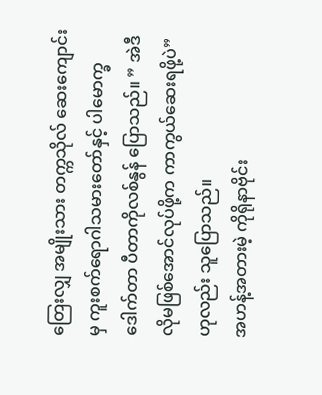တြေးလျှ အမျိုးသား တက္ကသိုလ် ဆေးကျောင်းမှ ကူးစက်ရောဂါသမားတော်နှင့် ပါမောက္ခ ဒေါက်တာ ပီတာကိုလစ်နွန် ပြောသည်။ ” အဲဒီလိုမဖြစ်အောင်လုပ်ဖို့က ကာကွယ်ဆေးရဖို့ပဲ” ဟုလည်း သူပြောသည်။
အဟန့်အတားမဲ့ ကိုရိုနာဗိုင်း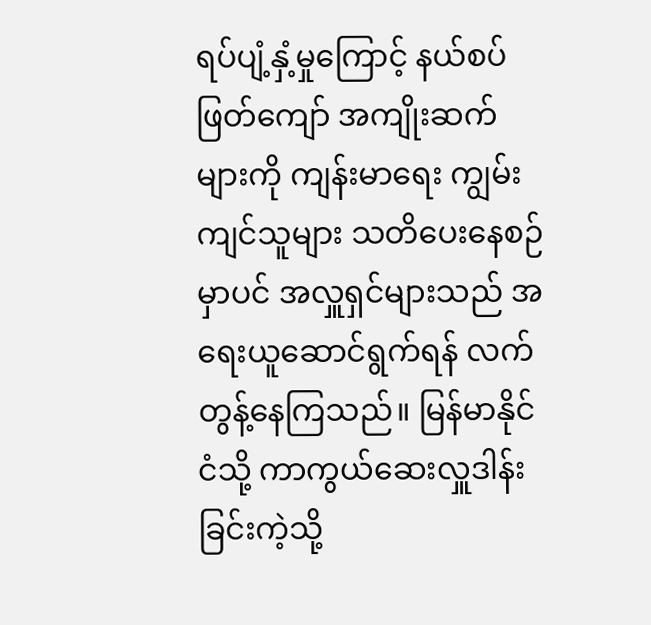ရပ်ပျံ့နှံ့မှုကြောင့် နယ်စပ်ဖြတ်ကျော် အကျိုးဆက်များကို ကျန်းမာရေး ကျွမ်းကျင်သူများ သတိပေးနေစဉ်မှာပင် အလှူရှင်များသည် အရေးယူဆောင်ရွက်ရန် လက်တွန့်နေကြသည်။ မြန်မာနိုင်ငံသို့ ကာကွယ်ဆေးလှူဒါန်းခြင်းကဲ့သို့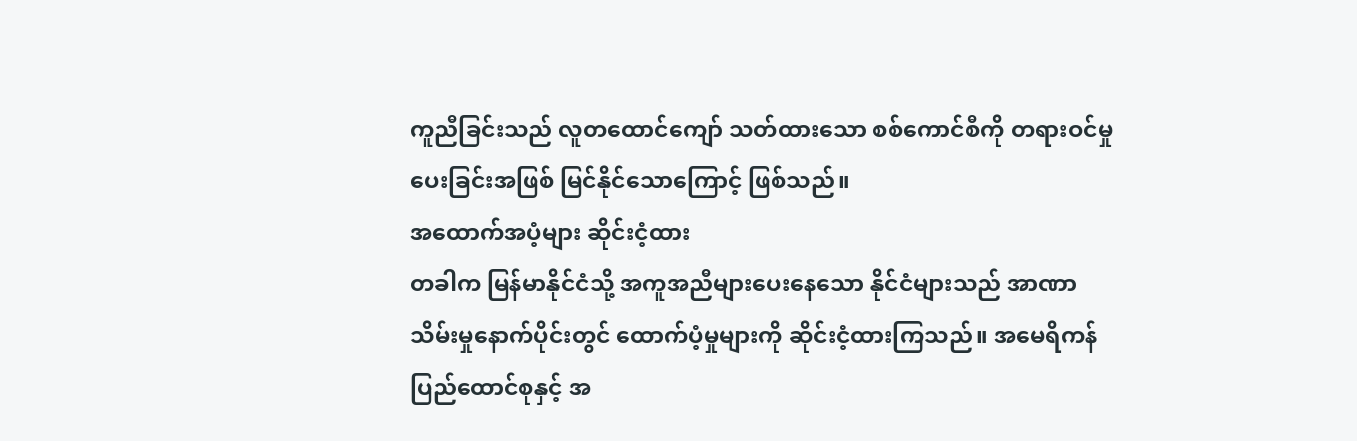ကူညီခြင်းသည် လူတထောင်ကျော် သတ်ထားသော စစ်ကောင်စီကို တရားဝင်မှုပေးခြင်းအဖြစ် မြင်နိုင်သောကြောင့် ဖြစ်သည်။
အထောက်အပံ့များ ဆိုင်းငံ့ထား
တခါက မြန်မာနိုင်ငံသို့ အကူအညီများပေးနေသော နိုင်ငံများသည် အာဏာသိမ်းမှုနောက်ပိုင်းတွင် ထောက်ပံ့မှုများကို ဆိုင်းငံ့ထားကြသည်။ အမေရိကန်ပြည်ထောင်စုနှင့် အ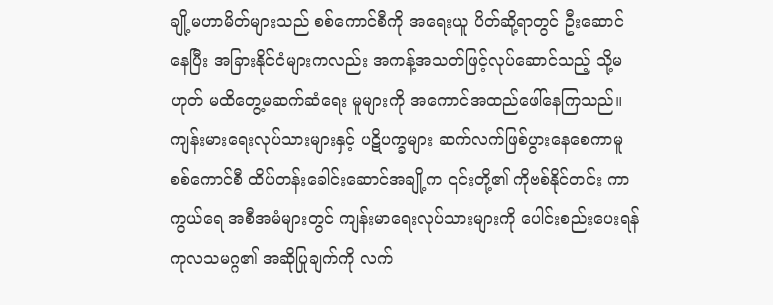ချို့မဟာမိတ်များသည် စစ်ကောင်စီကို အရေးယူ ပိတ်ဆို့ရာတွင် ဦးဆောင်နေပြီး အခြားနိုင်ငံများကလည်း အကန့်အသတ်ဖြင့်လုပ်ဆောင်သည့် သို့မဟုတ် မထိတွေ့မဆက်ဆံရေး မူများကို အကောင်အထည်ဖေါ်နေကြသည်။
ကျန်းမားရေးလုပ်သားများနှင့် ပဋိပက္ခများ ဆက်လက်ဖြစ်ပွားနေစေကာမူ စစ်ကောင်စီ ထိပ်တန်းခေါင်းဆောင်အချို့က ၎င်းတို့၏ ကိုဗစ်နိုင်တင်း ကာကွယ်ရေ အစီအမံများတွင် ကျန်းမာရေးလုပ်သားများကို ပေါင်းစည်းပေးရန် ကုလသမဂ္ဂ၏ အဆိုပြုချက်ကို လက်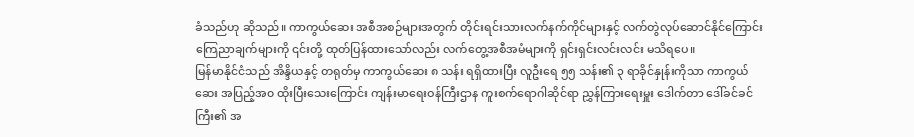ခံသည်ဟု ဆိုသည်။ ကာကွယ်ဆေး အစီအစဉ်များအတွက် တိုင်းရင်းသားလက်နက်ကိုင်များနှင့် လက်တွဲလုပ်ဆောင်နိုင်ကြောင်း ကြေညာချက်များကို ၎င်းတို့ ထုတ်ပြန်ထားသော်လည်း လက်တွေ့အစီအမံများကို ရှင်းရှင်းလင်းလင်း မသိရပေ။
မြန်မာနိုင်ငံသည် အိန္ဒိယနှင့် တရုတ်မှ ကာကွယ်ဆေး ၈ သန်း ရရှိထားပြီး လူဦးရေ ၅၅ သန်း၏ ၃ ရာခိုင်နှုန်းကိုသာ ကာကွယ်ဆေး အပြည့်အ၀ ထိုးပြီးသေးကြောင်း ကျန်းမာရေးဝန်ကြီးဌာန ကူးစက်ရောဂါဆိုင်ရာ ညွှန်ကြားရေးမှူး ဒေါက်တာ ဒေါ်ခင်ခင်ကြီး၏ အ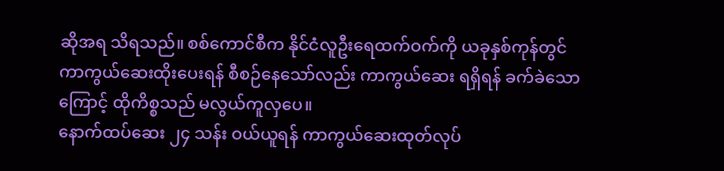ဆိုအရ သိရသည်။ စစ်ကောင်စီက နိုင်ငံလူဦးရေထက်ဝက်ကို ယခုနှစ်ကုန်တွင် ကာကွယ်ဆေးထိုးပေးရန် စီစဉ်နေသော်လည်း ကာကွယ်ဆေး ရရှိရန် ခက်ခဲသောကြောင့် ထိုကိစ္စသည် မလွယ်ကူလှပေ။
နောက်ထပ်ဆေး ၂၄ သန်း ဝယ်ယူရန် ကာကွယ်ဆေးထုတ်လုပ်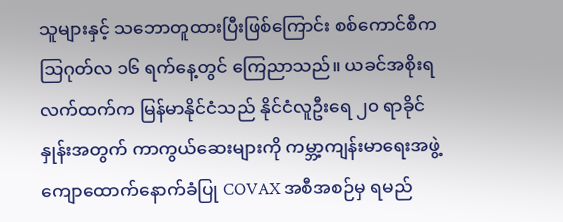သူများနှင့် သဘောတူထားပြီးဖြစ်ကြောင်း စစ်ကောင်စီက သြဂုတ်လ ၁၆ ရက်နေ့တွင် ကြေညာသည်။ ယခင်အစိုးရလက်ထက်က မြန်မာနိုင်ငံသည် နိုင်ငံလူဦးရေ ၂၀ ရာခိုင်နှုန်းအတွက် ကာကွယ်ဆေးများကို ကမ္ဘာ့ကျန်းမာရေးအဖွဲ့ ကျောထောက်နောက်ခံပြု COVAX အစီအစဉ်မှ ရမည်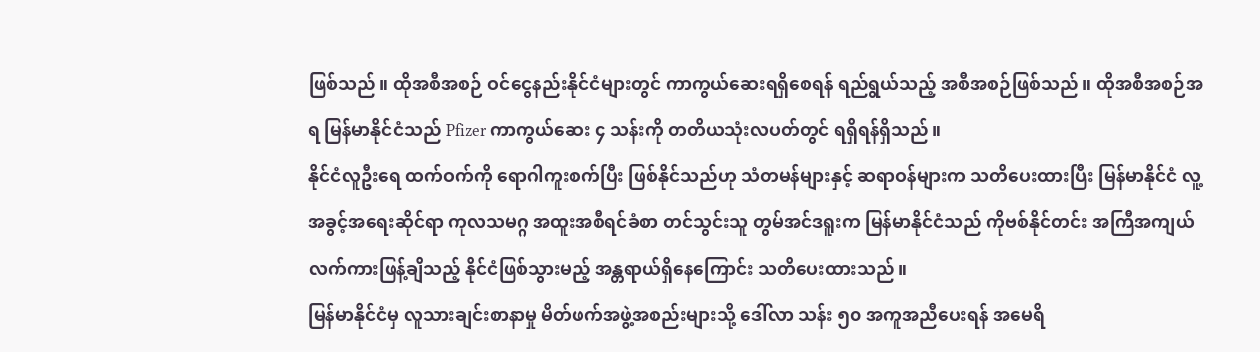ဖြစ်သည်။ ထိုအစီအစဉ် ဝင်ငွေနည်းနိုင်ငံများတွင် ကာကွယ်ဆေးရရှိစေရန် ရည်ရွယ်သည့် အစီအစဉ်ဖြစ်သည်။ ထိုအစီအစဉ်အရ မြန်မာနိုင်ငံသည် Pfizer ကာကွယ်ဆေး ၄ သန်းကို တတိယသုံးလပတ်တွင် ရရှိရန်ရှိသည်။
နိုင်ငံလူဦးရေ ထက်ဝက်ကို ရောဂါကူးစက်ပြီး ဖြစ်နိုင်သည်ဟု သံတမန်များနှင့် ဆရာဝန်များက သတိပေးထားပြီး မြန်မာနိုင်ငံ လူ့အခွင့်အရေးဆိုင်ရာ ကုလသမဂ္ဂ အထူးအစီရင်ခံစာ တင်သွင်းသူ တွမ်အင်ဒရူးက မြန်မာနိုင်ငံသည် ကိုဗစ်နိုင်တင်း အကြီအကျယ်လက်ကားဖြန့်ချိသည့် နိုင်ငံဖြစ်သွားမည့် အန္တရာယ်ရှိနေကြောင်း သတိပေးထားသည်။
မြန်မာနိုင်ငံမှ လူသားချင်းစာနာမှု မိတ်ဖက်အဖွဲ့အစည်းများသို့ ဒေါ်လာ သန်း ၅၀ အကူအညီပေးရန် အမေရိ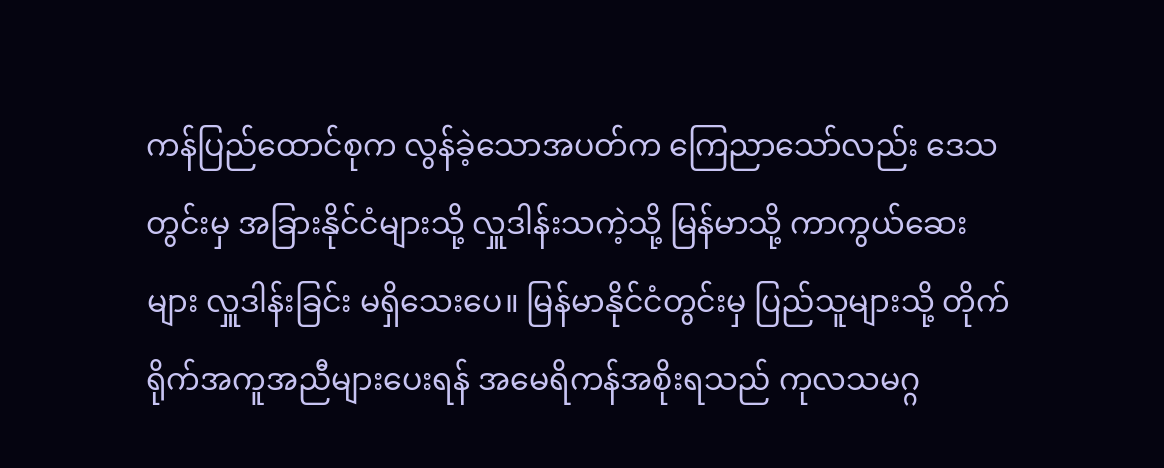ကန်ပြည်ထောင်စုက လွန်ခဲ့သောအပတ်က ကြေညာသော်လည်း ဒေသတွင်းမှ အခြားနိုင်ငံများသို့ လှူဒါန်းသကဲ့သို့ မြန်မာသို့ ကာကွယ်ဆေးများ လှူဒါန်းခြင်း မရှိသေးပေ။ မြန်မာနိုင်ငံတွင်းမှ ပြည်သူများသို့ တိုက်ရိုက်အကူအညီများပေးရန် အမေရိကန်အစိုးရသည် ကုလသမဂ္ဂ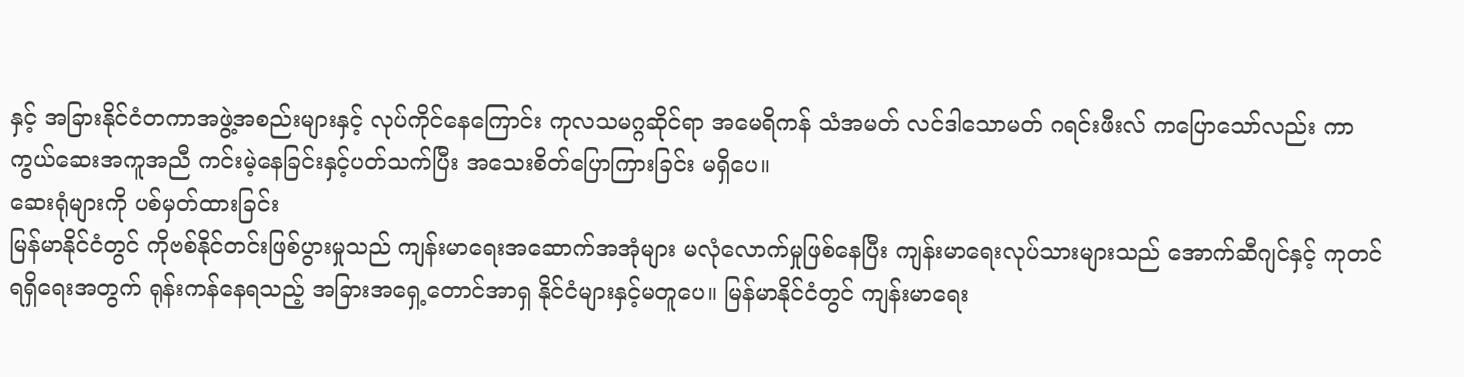နှင့် အခြားနိုင်ငံတကာအဖွဲ့အစည်းများနှင့် လုပ်ကိုင်နေကြောင်း ကုလသမဂ္ဂဆိုင်ရာ အမေရိကန် သံအမတ် လင်ဒါသောမတ် ဂရင်းဖီးလ် ကပြောသော်လည်း ကာကွယ်ဆေးအကူအညီ ကင်းမဲ့နေခြင်းနှင့်ပတ်သက်ပြီး အသေးစိတ်ပြောကြားခြင်း မရှိပေ။
ဆေးရုံများကို ပစ်မှတ်ထားခြင်း
မြန်မာနိုင်ငံတွင် ကိုဗစ်နိုင်တင်းဖြစ်ပွားမှုသည် ကျန်းမာရေးအဆောက်အအုံများ မလုံလောက်မှုဖြစ်နေပြီး ကျန်းမာရေးလုပ်သားများသည် အောက်ဆီဂျင်နှင့် ကုတင်ရရှိရေးအတွက် ရုန်းကန်နေရသည့် အခြားအရှေ့တောင်အာရှ နိုင်ငံများနှင့်မတူပေ။ မြန်မာနိုင်ငံတွင် ကျန်းမာရေး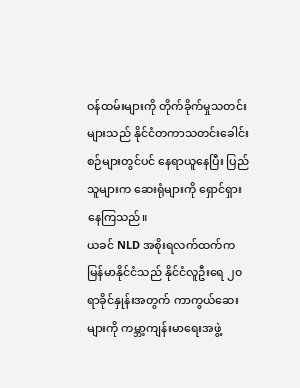ဝန်ထမ်းများကို တိုက်ခိုက်မှုသတင်းများသည် နိုင်ငံတကာသတင်းခေါင်းစဉ်များတွင်ပင် နေရာယူနေပြီး ပြည်သူများက ဆေးရုံများကို ရှောင်ရှားနေကြသည်။
ယခင် NLD အစိုးရလက်ထက်က မြန်မာနိုင်ငံသည် နိုင်ငံလူဦးရေ ၂၀ ရာခိုင်နှုန်းအတွက် ကာကွယ်ဆေးများကို ကမ္ဘာ့ကျန်းမာရေးအဖွဲ့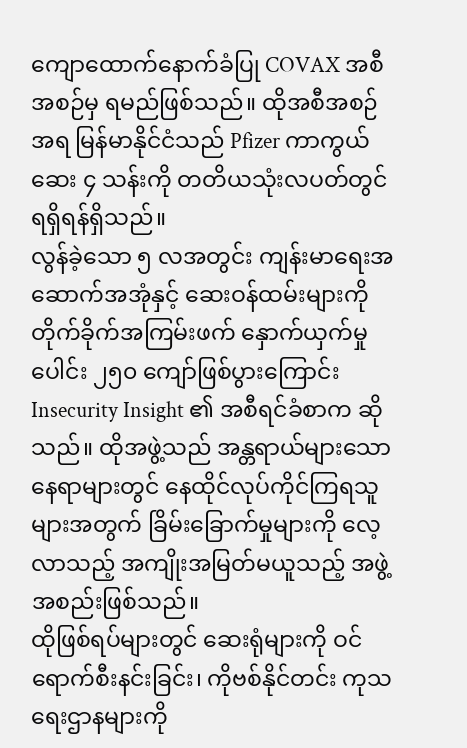ကျောထောက်နောက်ခံပြု COVAX အစီအစဉ်မှ ရမည်ဖြစ်သည်။ ထိုအစီအစဉ်အရ မြန်မာနိုင်ငံသည် Pfizer ကာကွယ်ဆေး ၄ သန်းကို တတိယသုံးလပတ်တွင် ရရှိရန်ရှိသည်။
လွန်ခဲ့သော ၅ လအတွင်း ကျန်းမာရေးအဆောက်အအုံနှင့် ဆေးဝန်ထမ်းများကို တိုက်ခိုက်အကြမ်းဖက် နှောက်ယှက်မှုပေါင်း ၂၅၀ ကျော်ဖြစ်ပွားကြောင်း Insecurity Insight ၏ အစီရင်ခံစာက ဆိုသည်။ ထိုအဖွဲ့သည် အန္တရာယ်များသောနေရာများတွင် နေထိုင်လုပ်ကိုင်ကြရသူများအတွက် ခြိမ်းခြောက်မှုများကို လေ့လာသည့် အကျိုးအမြတ်မယူသည့် အဖွဲ့အစည်းဖြစ်သည်။
ထိုဖြစ်ရပ်များတွင် ဆေးရုံများကို ဝင်ရောက်စီးနင်းခြင်း၊ ကိုဗစ်နိုင်တင်း ကုသရေးဌာနများကို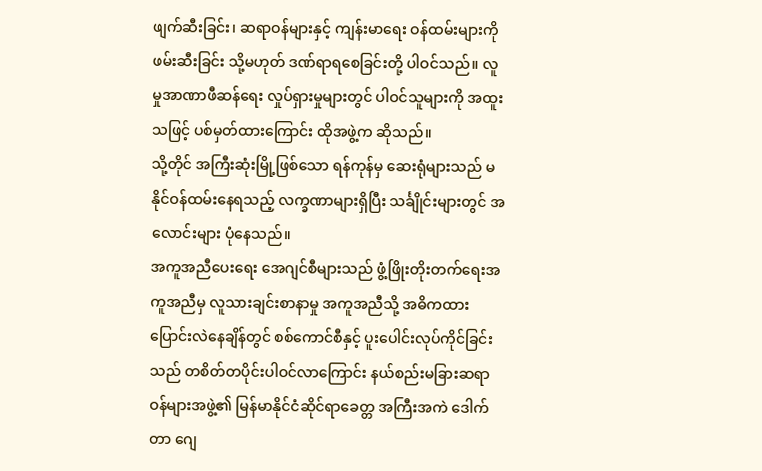ဖျက်ဆီးခြင်း၊ ဆရာဝန်များနှင့် ကျန်းမာရေး ဝန်ထမ်းများကို ဖမ်းဆီးခြင်း သို့မဟုတ် ဒဏ်ရာရစေခြင်းတို့ ပါဝင်သည်။ လူမှုအာဏာဖီဆန်ရေး လှုပ်ရှားမှုများတွင် ပါဝင်သူများကို အထူးသဖြင့် ပစ်မှတ်ထားကြောင်း ထိုအဖွဲ့က ဆိုသည်။
သို့တိုင် အကြီးဆုံးမြို့ဖြစ်သော ရန်ကုန်မှ ဆေးရုံများသည် မနိုင်ဝန်ထမ်းနေရသည့် လက္ခဏာများရှိပြီး သင်္ချိုင်းများတွင် အလောင်းများ ပုံနေသည်။
အကူအညီပေးရေး အေဂျင်စီများသည် ဖွံ့ဖြိုးတိုးတက်ရေးအကူအညီမှ လူသားချင်းစာနာမှု အကူအညီသို့ အဓိကထား ပြောင်းလဲနေချိန်တွင် စစ်ကောင်စီနှင့် ပူးပေါင်းလုပ်ကိုင်ခြင်းသည် တစိတ်တပိုင်းပါဝင်လာကြောင်း နယ်စည်းမခြားဆရာဝန်များအဖွဲ့၏ မြန်မာနိုင်ငံဆိုင်ရာခေတ္တ အကြီးအကဲ ဒေါက်တာ ဂျေ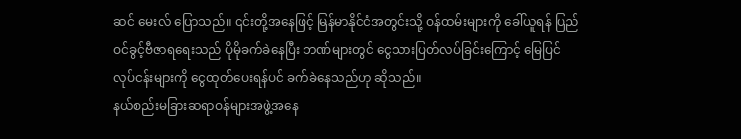ဆင် မေးလ် ပြောသည်။ ၎င်းတို့အနေဖြင့် မြန်မာနိုင်ငံအတွင်းသို့ ဝန်ထမ်းများကို ခေါ်ယူရန် ပြည်ဝင်ခွင့်ဗီဇာရရေးသည် ပိုမိုခက်ခဲနေပြီး ဘဏ်များတွင် ငွေသားပြတ်လပ်ခြင်းကြောင့် မြေပြင်လုပ်ငန်းများကို ငွေထုတ်ပေးရန်ပင် ခက်ခဲနေသည်ဟု ဆိုသည်။
နယ်စည်းမခြားဆရာဝန်များအဖွဲ့အနေ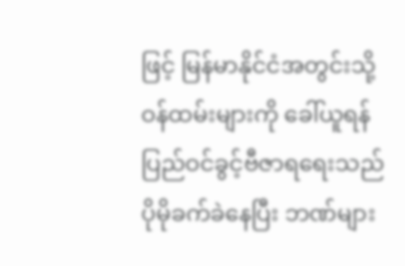ဖြင့် မြန်မာနိုင်ငံအတွင်းသို့ ဝန်ထမ်းများကို ခေါ်ယူရန် ပြည်ဝင်ခွင့်ဗီဇာရရေးသည် ပိုမိုခက်ခဲနေပြီး ဘဏ်များ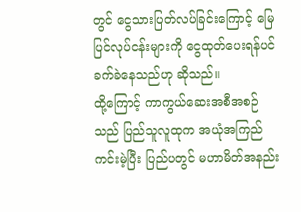တွင် ငွေသားပြတ်လပ်ခြင်းကြောင့် မြေပြင်လုပ်ငန်းများကို ငွေထုတ်ပေးရန်ပင် ခက်ခဲနေသည်ဟု ဆိုသည်။
ထို့ကြောင့် ကာကွယ်ဆေးအစီအစဉ်သည် ပြည်သူလူထုက အယုံအကြည်ကင်းမဲ့ပြီး ပြည်ပတွင် မဟာမိတ်အနည်း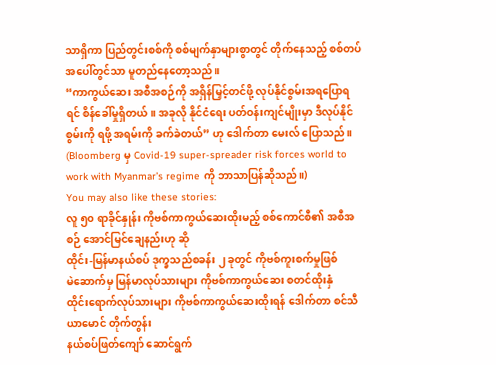သာရှိကာ ပြည်တွင်းစစ်ကို စစ်မျက်နှာများစွာတွင် တိုက်နေသည့် စစ်တပ်အပေါ်တွင်သာ မူတည်နေတော့သည်။
“ကာကွယ်ဆေး အစီအစဉ်ကို အရှိန်မြှင့်တင်ဖို့ လုပ်နိုင်စွမ်းအရပြောရရင် စိန်ခေါ်မှုရှိတယ်။ အခုလို နိုင်ငံရေး ပတ်ဝန်းကျင်မျိုးမှာ ဒီလုပ်နိုင်စွမ်းကို ရဖို့ အရမ်းကို ခက်ခဲတယ်” ဟု ဒေါက်တာ မေးလ် ပြောသည်။
(Bloomberg မှ Covid-19 super-spreader risk forces world to work with Myanmar’s regime ကို ဘာသာပြန်ဆိုသည်။)
You may also like these stories:
လူ ၅၀ ရာခိုင်နှုန်း ကိုဗစ်ကာကွယ်ဆေးထိုးမည့် စစ်ကောင်စီ၏ အစီအစဉ် အောင်မြင်ချေနည်းဟု ဆို
ထိုင်း-မြန်မာနယ်စပ် ဒုက္ခသည်စခန်း ၂ ခုတွင် ကိုဗစ်ကူးစက်မှုဖြစ်
မဲဆောက်မှ မြန်မာလုပ်သားများ ကိုဗစ်ကာကွယ်ဆေး စတင်ထိုးနှံ
ထိုင်းရောက်လုပ်သားများ ကိုဗစ်ကာကွယ်ဆေးထိုးရန် ဒေါက်တာ စင်သီယာမောင် တိုက်တွန်း
နယ်စပ်ဖြတ်ကျော် ဆောင်ရွက်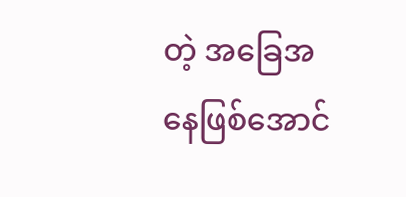တဲ့ အခြေအနေဖြစ်အောင်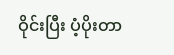ဝိုင်းပြီး ပံ့ပိုးတာ